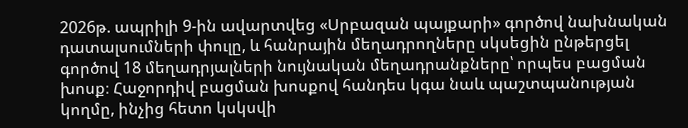2026թ. ապրիլի 9-ին ավարտվեց «Սրբազան պայքարի» գործով նախնական դատալսումների փուլը, և հանրային մեղադրողները սկսեցին ընթերցել գործով 18 մեղադրյալների նույնական մեղադրանքները՝ որպես բացման խոսք։ Հաջորդիվ բացման խոսքով հանդես կգա նաև պաշտպանության կողմը, ինչից հետո կսկսվի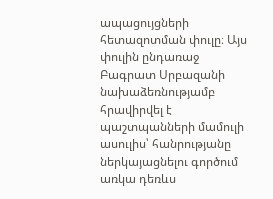ապացույցների հետազոտման փուլը։ Այս փուլին ընդառաջ Բագրատ Սրբազանի նախաձեռնությամբ հրավիրվել է պաշտպանների մամուլի ասուլիս՝ հանրությանը ներկայացնելու գործում առկա դեռևս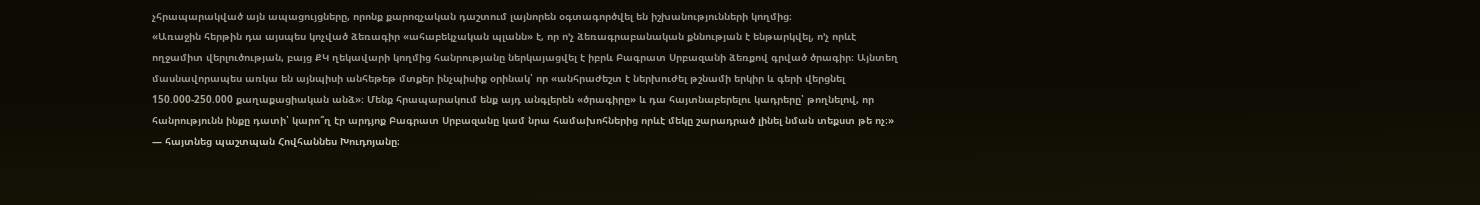չհրապարակված այն ապացույցները, որոնք քարոզչական դաշտում լայնորեն օգտագործվել են իշխանությունների կողմից։
«Առաջին հերթին դա այսպես կոչված ձեռագիր «ահաբեկչական պլանն» է, որ ո’չ ձեռագրաբանական քննության է ենթարկվել, ո’չ որևէ ողջամիտ վերլուծության, բայց ՔԿ ղեկավարի կողմից հանրությանը ներկայացվել է իբրև Բագրատ Սրբազանի ձեռքով գրված ծրագիր։ Այնտեղ մասնավորապես առկա են այնպիսի անհեթեթ մտքեր ինչպիսիք օրինակ՝ որ «անհրաժեշտ է ներխուժել թշնամի երկիր և գերի վերցնել 150.000-250.000 քաղաքացիական անձ»։ Մենք հրապարակում ենք այդ անգլերեն «ծրագիրը» և դա հայտնաբերելու կադրերը՝ թողնելով, որ հանրությունն ինքը դատի՝ կարո՞ղ էր արդյոք Բագրատ Սրբազանը կամ նրա համախոհներից որևէ մեկը շարադրած լինել նման տեքստ թե ոչ։» — հայտնեց պաշտպան Հովհաննես Խուդոյանը։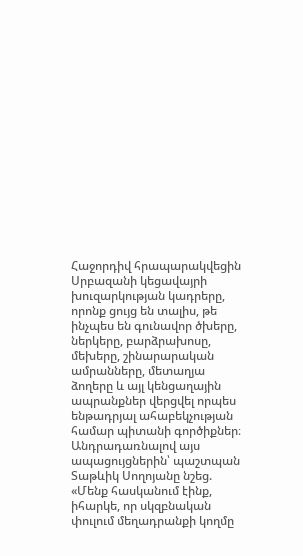Հաջորդիվ հրապարակվեցին Սրբազանի կեցավայրի խուզարկության կադրերը, որոնք ցույց են տալիս, թե ինչպես են գունավոր ծխերը, ներկերը, բարձրախոսը, մեխերը, շինարարական ամրանները, մետաղյա ձողերը և այլ կենցաղային ապրանքներ վերցվել որպես ենթադրյալ ահաբեկչության համար պիտանի գործիքներ։
Անդրադառնալով այս ապացույցներին՝ պաշտպան Տաթևիկ Սողոյանը նշեց. «Մենք հասկանում էինք, իհարկե, որ սկզբնական փուլում մեղադրանքի կողմը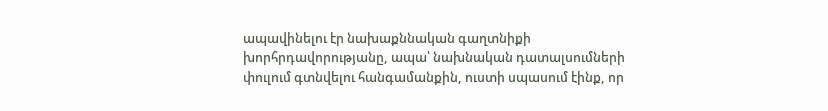ապավինելու էր նախաքննական գաղտնիքի խորհրդավորությանը, ապա՝ նախնական դատալսումների փուլում գտնվելու հանգամանքին, ուստի սպասում էինք, որ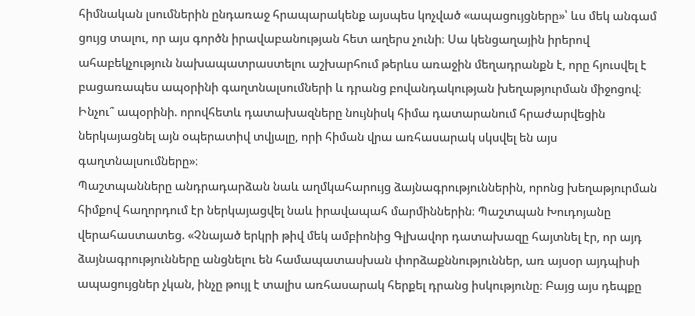հիմնական լսումներին ընդառաջ հրապարակենք այսպես կոչված «ապացույցները»՝ ևս մեկ անգամ ցույց տալու, որ այս գործն իրավաբանության հետ աղերս չունի։ Սա կենցաղային իրերով ահաբեկչություն նախապատրաստելու աշխարհում թերևս առաջին մեղադրանքն է, որը հյուսվել է բացառապես ապօրինի գաղտնալսումների և դրանց բովանդակության խեղաթյուրման միջոցով։ Ինչու՞ ապօրինի. որովհետև դատախազները նույնիսկ հիմա դատարանում հրաժարվեցին ներկայացնել այն օպերատիվ տվյալը, որի հիման վրա առհասարակ սկսվել են այս գաղտնալսումները»։
Պաշտպանները անդրադարձան նաև աղմկահարույց ձայնագրություններին, որոնց խեղաթյուրման հիմքով հաղորդում էր ներկայացվել նաև իրավապահ մարմիններին։ Պաշտպան Խուդոյանը վերահաստատեց. «Չնայած երկրի թիվ մեկ ամբիոնից Գլխավոր դատախազը հայտնել էր, որ այդ ձայնագրությունները անցնելու են համապատասխան փորձաքննություններ, առ այսօր այդպիսի ապացույցներ չկան, ինչը թույլ է տալիս առհասարակ հերքել դրանց իսկությունը։ Բայց այս դեպքը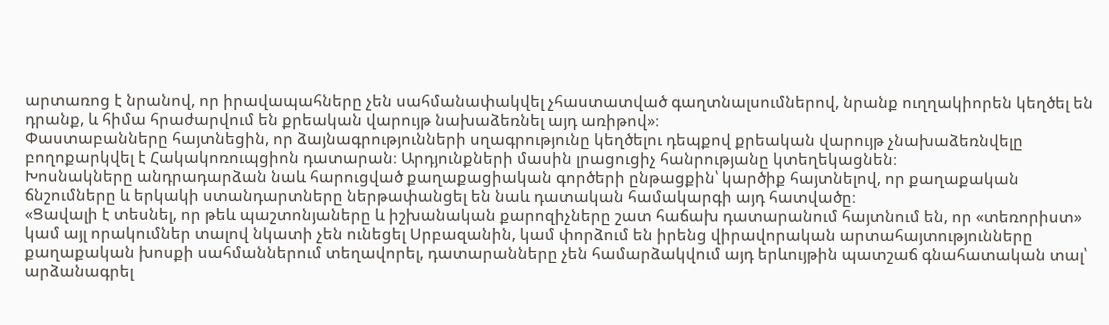արտառոց է նրանով, որ իրավապահները չեն սահմանափակվել չհաստատված գաղտնալսումներով, նրանք ուղղակիորեն կեղծել են դրանք, և հիմա հրաժարվում են քրեական վարույթ նախաձեռնել այդ առիթով»։
Փաստաբանները հայտնեցին, որ ձայնագրությունների սղագրությունը կեղծելու դեպքով քրեական վարույթ չնախաձեռնվելը բողոքարկվել է Հակակոռուպցիոն դատարան։ Արդյունքների մասին լրացուցիչ հանրությանը կտեղեկացնեն։
Խոսնակները անդրադարձան նաև հարուցված քաղաքացիական գործերի ընթացքին՝ կարծիք հայտնելով, որ քաղաքական ճնշումները և երկակի ստանդարտները ներթափանցել են նաև դատական համակարգի այդ հատվածը։
«Ցավալի է տեսնել, որ թեև պաշտոնյաները և իշխանական քարոզիչները շատ հաճախ դատարանում հայտնում են, որ «տեռորիստ» կամ այլ որակումներ տալով նկատի չեն ունեցել Սրբազանին, կամ փորձում են իրենց վիրավորական արտահայտությունները քաղաքական խոսքի սահմաններում տեղավորել, դատարանները չեն համարձակվում այդ երևույթին պատշաճ գնահատական տալ՝ արձանագրել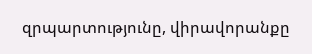զրպարտությունը, վիրավորանքը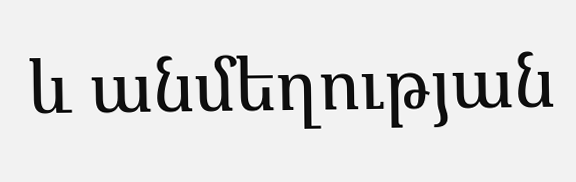և անմեղության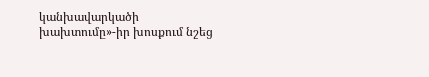կանխավարկածի խախտումը»-իր խոսքում նշեց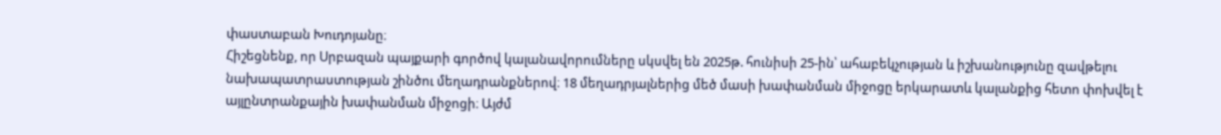փաստաբան Խուդոյանը։
Հիշեցնենք, որ Սրբազան պայքարի գործով կալանավորումները սկսվել են 2025թ. հունիսի 25-ին՝ ահաբեկչության և իշխանությունը զավթելու նախապատրաստության շինծու մեղադրանքներով։ 18 մեղադրյալներից մեծ մասի խափանման միջոցը երկարատև կալանքից հետո փոխվել է այլընտրանքային խափանման միջոցի։ Այժմ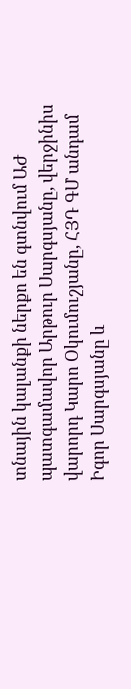տնային կալանքի ներքո են գտնվում ԱԺ պատգամավոր Արթուր Սարգսյանը, վերջինիս վարորդ Կարո Օկումուշյանը, ՀՅԴ ԳՄ անդամ Իգոր Սարգսյանը և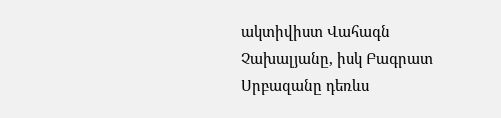ակտիվիստ Վահագն Չախալյանը, իսկ Բագրատ Սրբազանը դեռևս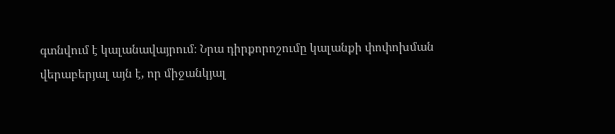գտնվում է կալանավայրում։ Նրա դիրքորոշումը կալանքի փոփոխման վերաբերյալ այն է, որ միջանկյալ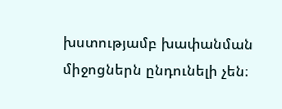խստությամբ խափանման միջոցներն ընդունելի չեն։